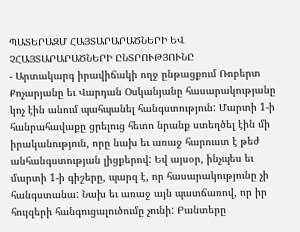ՊԱՏԵՐԱԶՄ ՀԱՅՏԱՐԱՐԱԾՆԵՐԻ ԵՎ ՉՀԱՅՏԱՐԱՐԱԾՆԵՐԻ ԸՆՏՐՈՒԹՅՈՒՆԸ
- Արտակարգ իրավիճակի ողջ ընթացքում Ռոբերտ Քոչարյանը եւ Վարդան Օսկանյանը հասարակությանը կոչ էին անում պահպանել հանգստություն: Մարտի 1-ի հանրահավաքը ցրելուց հետո նրանք ստեղծել էին մի իրականություն, որը նախ եւ առաջ հարուստ է թեժ անհանգստության լիցքերով: Եվ այսօր, ինչպես եւ մարտի 1-ի գիշերը, պարզ է, որ հասարակությունը չի հանգստանա: Նախ եւ առաջ այն պատճառով, որ իր հույզերի հանգուցալուծումը չունի: Բանտերը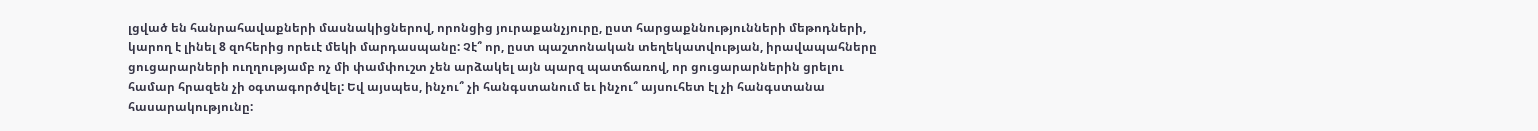լցված են հանրահավաքների մասնակիցներով, որոնցից յուրաքանչյուրը, ըստ հարցաքննությունների մեթոդների, կարող է լինել 8 զոհերից որեւէ մեկի մարդասպանը: Չէ՞ որ, ըստ պաշտոնական տեղեկատվության, իրավապահները ցուցարարների ուղղությամբ ոչ մի փամփուշտ չեն արձակել այն պարզ պատճառով, որ ցուցարարներին ցրելու համար հրազեն չի օգտագործվել: Եվ այսպես, ինչու՞ չի հանգստանում եւ ինչու՞ այսուհետ էլ չի հանգստանա հասարակությունը: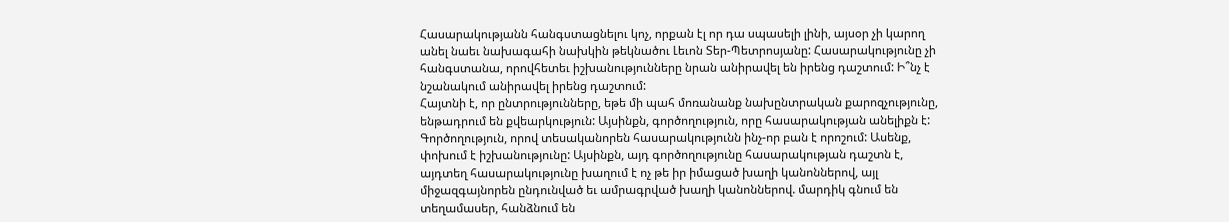Հասարակությանն հանգստացնելու կոչ, որքան էլ որ դա սպասելի լինի, այսօր չի կարող անել նաեւ նախագահի նախկին թեկնածու Լեւոն Տեր-Պետրոսյանը: Հասարակությունը չի հանգստանա, որովհետեւ իշխանությունները նրան անիրավել են իրենց դաշտում: Ի՞նչ է նշանակում անիրավել իրենց դաշտում:
Հայտնի է, որ ընտրությունները, եթե մի պահ մոռանանք նախընտրական քարոզչությունը, ենթադրում են քվեարկություն: Այսինքն, գործողություն, որը հասարակության անելիքն է: Գործողություն, որով տեսականորեն հասարակությունն ինչ-որ բան է որոշում: Ասենք, փոխում է իշխանությունը: Այսինքն, այդ գործողությունը հասարակության դաշտն է, այդտեղ հասարակությունը խաղում է ոչ թե իր իմացած խաղի կանոններով, այլ միջազգայնորեն ընդունված եւ ամրագրված խաղի կանոններով. մարդիկ գնում են տեղամասեր, հանձնում են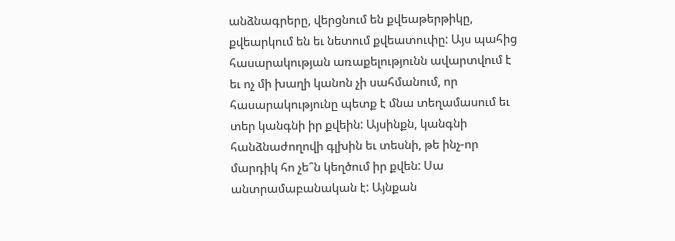անձնագրերը, վերցնում են քվեաթերթիկը, քվեարկում են եւ նետում քվեատուփը: Այս պահից հասարակության առաքելությունն ավարտվում է եւ ոչ մի խաղի կանոն չի սահմանում, որ հասարակությունը պետք է մնա տեղամասում եւ տեր կանգնի իր քվեին: Այսինքն, կանգնի հանձնաժողովի գլխին եւ տեսնի, թե ինչ-որ մարդիկ հո չե՞ն կեղծում իր քվեն: Սա անտրամաբանական է: Այնքան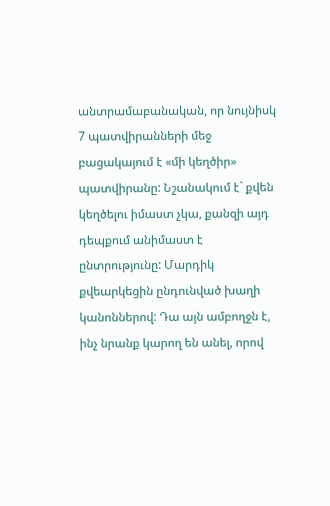անտրամաբանական, որ նույնիսկ 7 պատվիրանների մեջ բացակայում է «մի կեղծիր» պատվիրանը: Նշանակում է` քվեն կեղծելու իմաստ չկա, քանզի այդ դեպքում անիմաստ է ընտրությունը: Մարդիկ քվեարկեցին ընդունված խաղի կանոններով: Դա այն ամբողջն է, ինչ նրանք կարող են անել, որով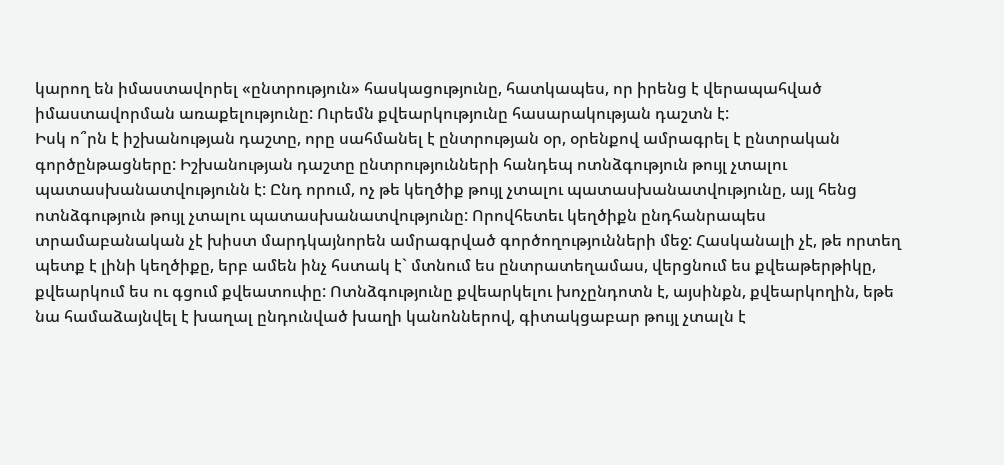կարող են իմաստավորել «ընտրություն» հասկացությունը, հատկապես, որ իրենց է վերապահված իմաստավորման առաքելությունը: Ուրեմն քվեարկությունը հասարակության դաշտն է:
Իսկ ո՞րն է իշխանության դաշտը, որը սահմանել է ընտրության օր, օրենքով ամրագրել է ընտրական գործընթացները: Իշխանության դաշտը ընտրությունների հանդեպ ոտնձգություն թույլ չտալու պատասխանատվությունն է: Ընդ որում, ոչ թե կեղծիք թույլ չտալու պատասխանատվությունը, այլ հենց ոտնձգություն թույլ չտալու պատասխանատվությունը: Որովհետեւ կեղծիքն ընդհանրապես տրամաբանական չէ խիստ մարդկայնորեն ամրագրված գործողությունների մեջ: Հասկանալի չէ, թե որտեղ պետք է լինի կեղծիքը, երբ ամեն ինչ հստակ է` մտնում ես ընտրատեղամաս, վերցնում ես քվեաթերթիկը, քվեարկում ես ու գցում քվեատուփը: Ոտնձգությունը քվեարկելու խոչընդոտն է, այսինքն, քվեարկողին, եթե նա համաձայնվել է խաղալ ընդունված խաղի կանոններով, գիտակցաբար թույլ չտալն է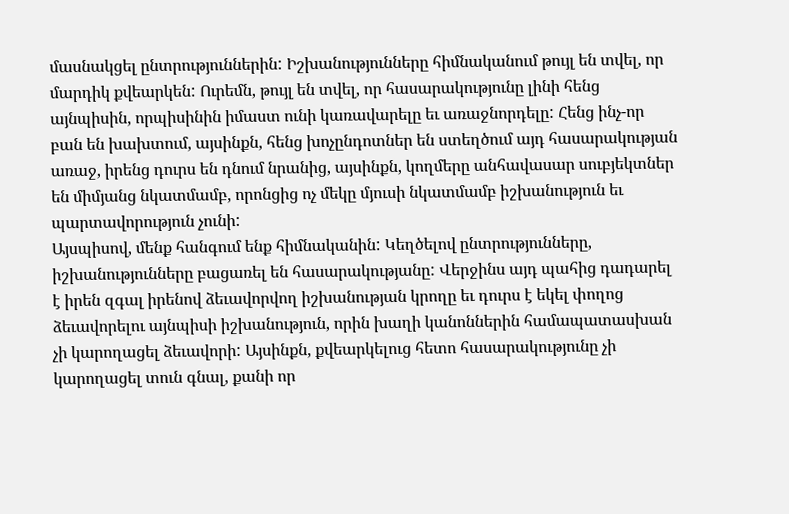մասնակցել ընտրություններին: Իշխանությունները հիմնականում թույլ են տվել, որ մարդիկ քվեարկեն: Ուրեմն, թույլ են տվել, որ հասարակությունը լինի հենց այնպիսին, որպիսինին իմաստ ունի կառավարելը եւ առաջնորդելը: Հենց ինչ-որ բան են խախտում, այսինքն, հենց խոչընդոտներ են ստեղծում այդ հասարակության առաջ, իրենց դուրս են դնում նրանից, այսինքն, կողմերը անհավասար սուբյեկտներ են միմյանց նկատմամբ, որոնցից ոչ մեկը մյուսի նկատմամբ իշխանություն եւ պարտավորություն չունի:
Այսպիսով, մենք հանգում ենք հիմնականին: Կեղծելով ընտրությունները, իշխանությունները բացառել են հասարակությանը: Վերջինս այդ պահից դադարել է իրեն զգալ իրենով ձեւավորվող իշխանության կրողը եւ դուրս է եկել փողոց ձեւավորելու այնպիսի իշխանություն, որին խաղի կանոններին համապատասխան չի կարողացել ձեւավորի: Այսինքն, քվեարկելուց հետո հասարակությունը չի կարողացել տուն գնալ, քանի որ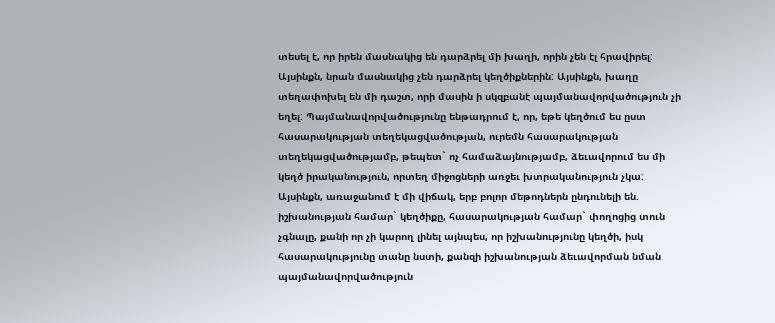տեսել է, որ իրեն մասնակից են դարձրել մի խաղի, որին չեն էլ հրավիրել: Այսինքն, նրան մասնակից չեն դարձրել կեղծիքներին: Այսինքն, խաղը տեղափոխել են մի դաշտ, որի մասին ի սկզբանէ պայմանավորվածություն չի եղել: Պայմանավորվածությունը ենթադրում է, որ, եթե կեղծում ես ըստ հասարակության տեղեկացվածության, ուրեմն հասարակության տեղեկացվածությամբ, թեպետ` ոչ համաձայնությամբ, ձեւավորում ես մի կեղծ իրականություն, որտեղ միջոցների առջեւ խտրականություն չկա: Այսինքն, առաջանում է մի վիճակ, երբ բոլոր մեթոդներն ընդունելի են. իշխանության համար` կեղծիքը, հասարակության համար` փողոցից տուն չգնալը, քանի որ չի կարող լինել այնպես, որ իշխանությունը կեղծի, իսկ հասարակությունը տանը նստի, քանզի իշխանության ձեւավորման նման պայմանավորվածություն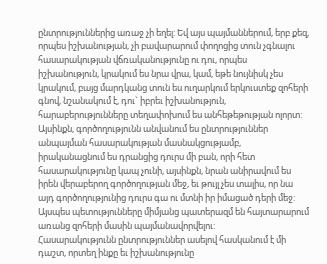ընտրություններից առաջ չի եղել: Եվ այս պայմաններում, երբ քեզ, որպես իշխանության, չի բավարարում փողոցից տուն չգնալու հասարակության վճռականությունը ու դու, որպես իշխանություն, կրակում ես նրա վրա, կամ, եթե նույնիսկ չես կրակում, բայց մարդկանց տուն ես ուղարկում երկուստեք զոհերի գնով, նշանակում է, դու` իբրեւ իշխանություն, հարաբերությունները տեղափոխում ես անհեթեթության ոլորտ: Այսինքն, գործողությունն անվանում ես ընտրություններ անպայման հասարակության մասնակցությամբ, իրականացնում ես դրանցից դուրս մի բան, որի հետ հասարակությունը կապ չունի, այսինքն, նրան անիրավում ես իրեն վերաբերող գործողության մեջ, եւ թույլ չես տալիս, որ նա այդ գործողությունից դուրս գա ու մտնի իր իմացած դերի մեջ: Այսպես պետությունները միմյանց պատերազմ են հայտարարում առանց զոհերի մասին պայմանավորվելու:
Հասարակությունն ընտրություններ ասելով հասկանում է մի դաշտ, որտեղ ինքը եւ իշխանությունը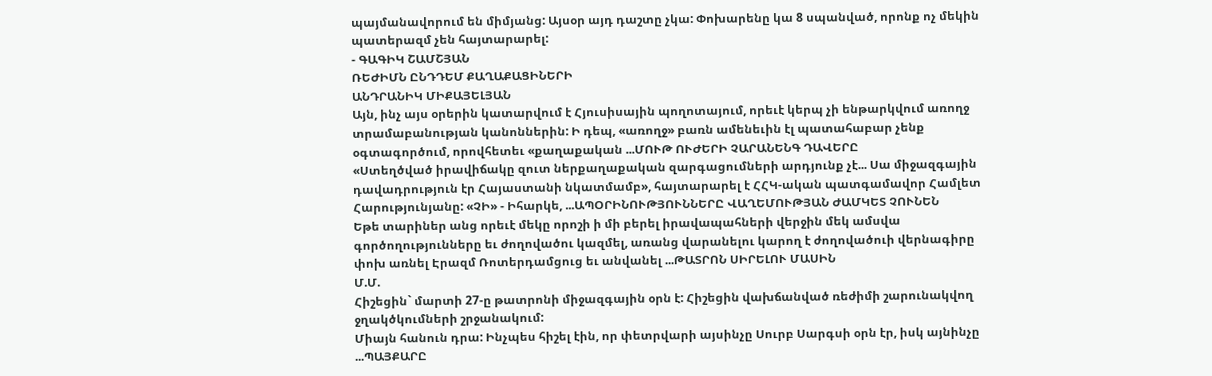պայմանավորում են միմյանց: Այսօր այդ դաշտը չկա: Փոխարենը կա 8 սպանված, որոնք ոչ մեկին պատերազմ չեն հայտարարել:
- ԳԱԳԻԿ ՇԱՄՇՅԱՆ
ՌԵԺԻՄՆ ԸՆԴԴԵՄ ՔԱՂԱՔԱՑԻՆԵՐԻ
ԱՆԴՐԱՆԻԿ ՄԻՔԱՅԵԼՅԱՆ
Այն, ինչ այս օրերին կատարվում է Հյուսիսային պողոտայում, որեւէ կերպ չի ենթարկվում առողջ տրամաբանության կանոններին: Ի դեպ, «առողջ» բառն ամենեւին էլ պատահաբար չենք օգտագործում, որովհետեւ «քաղաքական ...ՄՈՒԹ ՈՒԺԵՐԻ ՉԱՐԱՆԵՆԳ ԴԱՎԵՐԸ
«Ստեղծված իրավիճակը զուտ ներքաղաքական զարգացումների արդյունք չէ... Սա միջազգային դավադրություն էր Հայաստանի նկատմամբ», հայտարարել է ՀՀԿ-ական պատգամավոր Համլետ Հարությունյանը: «ՉԻ» - Իհարկե, ...ԱՊՕՐԻՆՈՒԹՅՈՒՆՆԵՐԸ ՎԱՂԵՄՈՒԹՅԱՆ ԺԱՄԿԵՏ ՉՈՒՆԵՆ
Եթե տարիներ անց որեւէ մեկը որոշի ի մի բերել իրավապահների վերջին մեկ ամսվա գործողությունները եւ ժողովածու կազմել, առանց վարանելու կարող է ժողովածուի վերնագիրը փոխ առնել Էրազմ Ռոտերդամցուց եւ անվանել ...ԹԱՏՐՈՆ ՍԻՐԵԼՈՒ ՄԱՍԻՆ
Մ.Մ.
Հիշեցին` մարտի 27-ը թատրոնի միջազգային օրն է: Հիշեցին վախճանված ռեժիմի շարունակվող ջղակծկումների շրջանակում:
Միայն հանուն դրա: Ինչպես հիշել էին, որ փետրվարի այսինչը Սուրբ Սարգսի օրն էր, իսկ այնինչը ...ՊԱՅՔԱՐԸ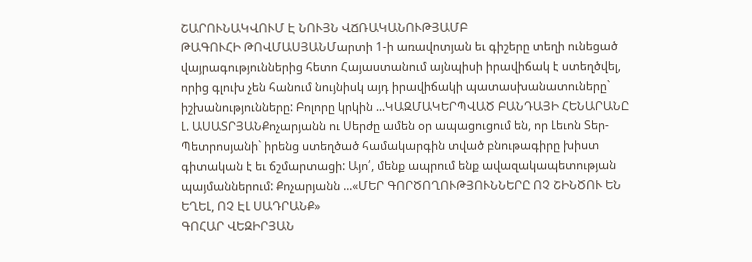ՇԱՐՈՒՆԱԿՎՈՒՄ Է ՆՈՒՅՆ ՎՃՌԱԿԱՆՈՒԹՅԱՄԲ
ԹԱԳՈՒՀԻ ԹՈՎՄԱՍՅԱՆՄարտի 1-ի առավոտյան եւ գիշերը տեղի ունեցած վայրագություններից հետո Հայաստանում այնպիսի իրավիճակ է ստեղծվել, որից գլուխ չեն հանում նույնիսկ այդ իրավիճակի պատասխանատուները` իշխանությունները: Բոլորը կրկին ...ԿԱԶՄԱԿԵՐՊՎԱԾ ԲԱՆԴԱՅԻ ՀԵՆԱՐԱՆԸ
Լ. ԱՍԱՏՐՅԱՆՔոչարյանն ու Սերժը ամեն օր ապացուցում են, որ Լեւոն Տեր-Պետրոսյանի` իրենց ստեղծած համակարգին տված բնութագիրը խիստ գիտական է եւ ճշմարտացի: Այո՛, մենք ապրում ենք ավազակապետության պայմաններում: Քոչարյանն ...«ՄԵՐ ԳՈՐԾՈՂՈՒԹՅՈՒՆՆԵՐԸ ՈՉ ՇԻՆԾՈՒ ԵՆ ԵՂԵԼ, ՈՉ ԷԼ ՍԱԴՐԱՆՔ»
ԳՈՀԱՐ ՎԵԶԻՐՅԱՆ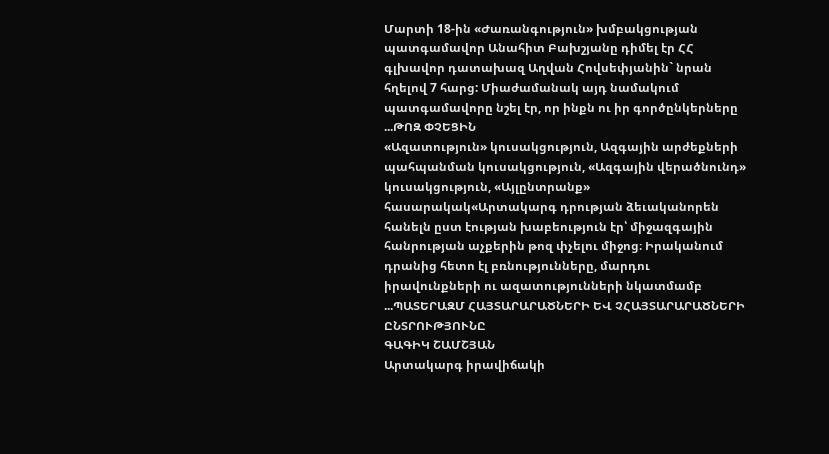Մարտի 18-ին «Ժառանգություն» խմբակցության պատգամավոր Անահիտ Բախշյանը դիմել էր ՀՀ գլխավոր դատախազ Աղվան Հովսեփյանին` նրան հղելով 7 հարց: Միաժամանակ այդ նամակում պատգամավորը նշել էր, որ ինքն ու իր գործընկերները ...ԹՈԶ ՓՉԵՑԻՆ
«Ազատություն» կուսակցություն, Ազգային արժեքների պահպանման կուսակցություն, «Ազգային վերածնունդ» կուսակցություն, «Այլընտրանք» հասարակակ«Արտակարգ դրության ձեւականորեն հանելն ըստ էության խաբեություն էր՝ միջազգային հանրության աչքերին թոզ փչելու միջոց։ Իրականում դրանից հետո էլ բռնությունները, մարդու իրավունքների ու ազատությունների նկատմամբ ...ՊԱՏԵՐԱԶՄ ՀԱՅՏԱՐԱՐԱԾՆԵՐԻ ԵՎ ՉՀԱՅՏԱՐԱՐԱԾՆԵՐԻ ԸՆՏՐՈՒԹՅՈՒՆԸ
ԳԱԳԻԿ ՇԱՄՇՅԱՆ
Արտակարգ իրավիճակի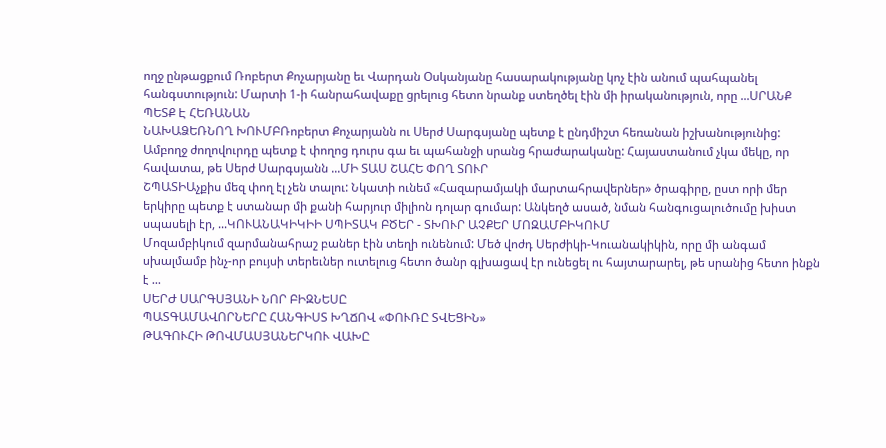ողջ ընթացքում Ռոբերտ Քոչարյանը եւ Վարդան Օսկանյանը հասարակությանը կոչ էին անում պահպանել հանգստություն: Մարտի 1-ի հանրահավաքը ցրելուց հետո նրանք ստեղծել էին մի իրականություն, որը ...ՍՐԱՆՔ ՊԵՏՔ Է ՀԵՌԱՆԱՆ
ՆԱԽԱՁԵՌՆՈՂ ԽՈՒՄԲՌոբերտ Քոչարյանն ու Սերժ Սարգսյանը պետք է ընդմիշտ հեռանան իշխանությունից: Ամբողջ ժողովուրդը պետք է փողոց դուրս գա եւ պահանջի սրանց հրաժարականը: Հայաստանում չկա մեկը, որ հավատա, թե Սերժ Սարգսյանն ...ՄԻ ՏԱՍ ՇԱՀԵ ՓՈՂ ՏՈՒՐ
ՇՊԱՏԻԱչքիս մեզ փող էլ չեն տալու: Նկատի ունեմ «Հազարամյակի մարտահրավերներ» ծրագիրը, ըստ որի մեր երկիրը պետք է ստանար մի քանի հարյուր միլիոն դոլար գումար: Անկեղծ ասած, նման հանգուցալուծումը խիստ սպասելի էր, ...ԿՈՒԱՆԱԿԻԿԻԻ ՍՊԻՏԱԿ ԲԾԵՐ - ՏԽՈՒՐ ԱՉՔԵՐ ՄՈԶԱՄԲԻԿՈՒՄ
Մոզամբիկում զարմանահրաշ բաներ էին տեղի ունենում: Մեծ վոժդ Սերժիկի-Կուանակիկին, որը մի անգամ սխալմամբ ինչ-որ բույսի տերեւներ ուտելուց հետո ծանր գլխացավ էր ունեցել ու հայտարարել, թե սրանից հետո ինքն է ...
ՍԵՐԺ ՍԱՐԳՍՅԱՆԻ ՆՈՐ ԲԻԶՆԵՍԸ
ՊԱՏԳԱՄԱՎՈՐՆԵՐԸ ՀԱՆԳԻՍՏ ԽՂՃՈՎ «ՓՈՒՌԸ ՏՎԵՑԻՆ»
ԹԱԳՈՒՀԻ ԹՈՎՄԱՍՅԱՆԵՐԿՈՒ ՎԱԽԸ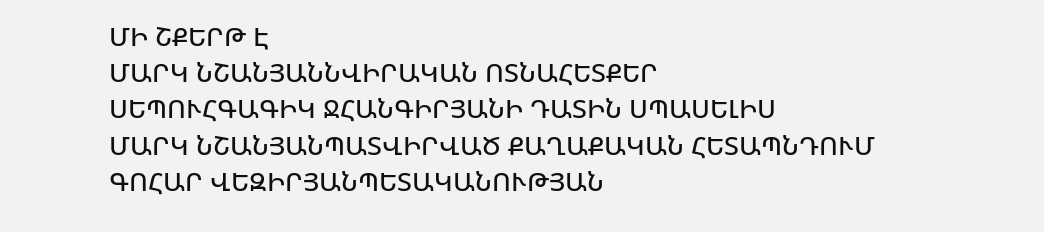ՄԻ ՇՔԵՐԹ Է
ՄԱՐԿ ՆՇԱՆՅԱՆՆՎԻՐԱԿԱՆ ՈՏՆԱՀԵՏՔԵՐ
ՍԵՊՈՒՀԳԱԳԻԿ ՋՀԱՆԳԻՐՅԱՆԻ ԴԱՏԻՆ ՍՊԱՍԵԼԻՍ
ՄԱՐԿ ՆՇԱՆՅԱՆՊԱՏՎԻՐՎԱԾ ՔԱՂԱՔԱԿԱՆ ՀԵՏԱՊՆԴՈՒՄ
ԳՈՀԱՐ ՎԵԶԻՐՅԱՆՊԵՏԱԿԱՆՈՒԹՅԱՆ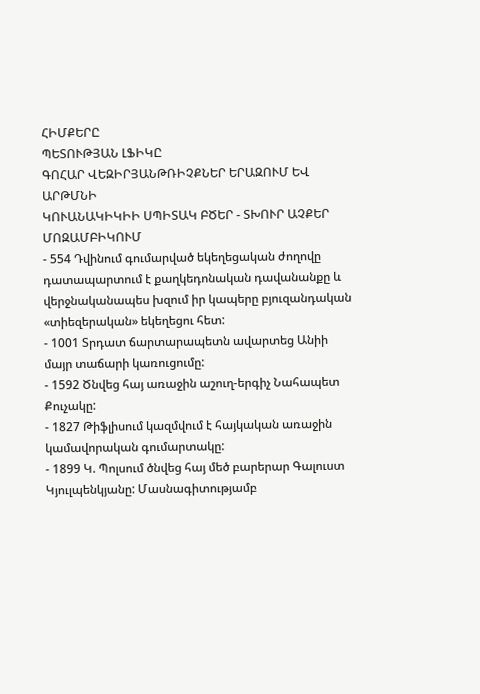ՀԻՄՔԵՐԸ
ՊԵՏՈՒԹՅԱՆ ԼՖԻԿԸ
ԳՈՀԱՐ ՎԵԶԻՐՅԱՆԹՌԻՉՔՆԵՐ ԵՐԱԶՈՒՄ ԵՎ ԱՐԹՄՆԻ
ԿՈՒԱՆԱԿԻԿԻԻ ՍՊԻՏԱԿ ԲԾԵՐ - ՏԽՈՒՐ ԱՉՔԵՐ ՄՈԶԱՄԲԻԿՈՒՄ
- 554 Դվինում գումարված եկեղեցական ժողովը դատապարտում է քաղկեդոնական դավանանքը և վերջնականապես խզում իր կապերը բյուզանդական «տիեզերական» եկեղեցու հետ:
- 1001 Տրդատ ճարտարապետն ավարտեց Անիի մայր տաճարի կառուցումը:
- 1592 Ծնվեց հայ առաջին աշուղ-երգիչ Նահապետ Քուչակը:
- 1827 Թիֆլիսում կազմվում է հայկական առաջին կամավորական գումարտակը:
- 1899 Կ. Պոլսում ծնվեց հայ մեծ բարերար Գալուստ Կյուլպենկյանը: Մասնագիտությամբ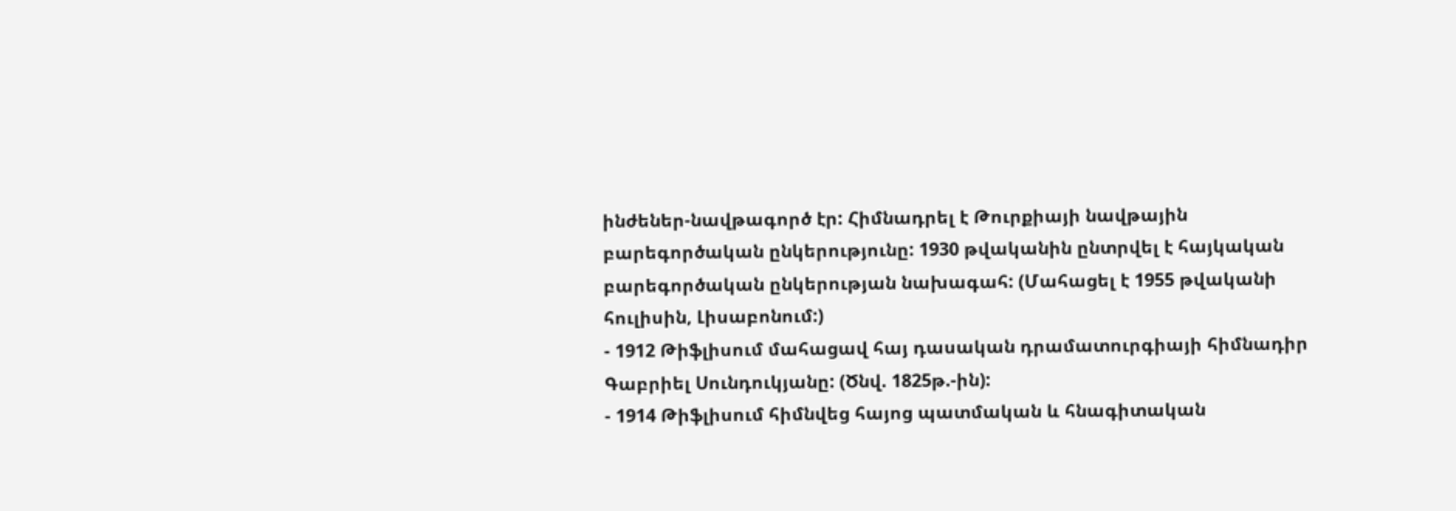ինժեներ-նավթագործ էր: Հիմնադրել է Թուրքիայի նավթային բարեգործական ընկերությունը: 1930 թվականին ընտրվել է հայկական բարեգործական ընկերության նախագահ: (Մահացել է 1955 թվականի հուլիսին, Լիսաբոնում:)
- 1912 Թիֆլիսում մահացավ հայ դասական դրամատուրգիայի հիմնադիր Գաբրիել Սունդուկյանը: (Ծնվ. 1825թ.-ին):
- 1914 Թիֆլիսում հիմնվեց հայոց պատմական և հնագիտական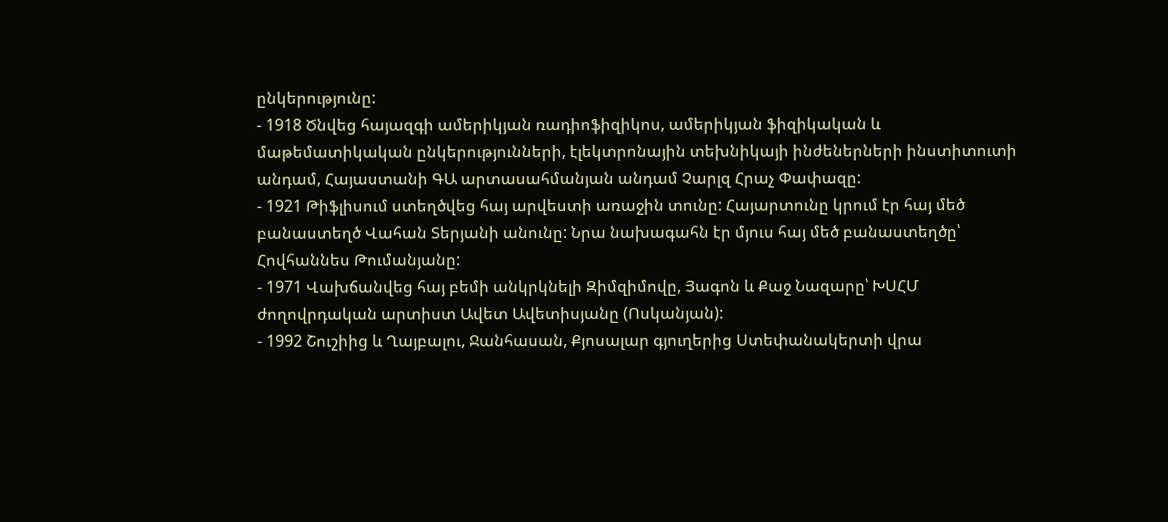ընկերությունը:
- 1918 Ծնվեց հայազգի ամերիկյան ռադիոֆիզիկոս, ամերիկյան ֆիզիկական և մաթեմատիկական ընկերությունների, էլեկտրոնային տեխնիկայի ինժեներների ինստիտուտի անդամ, Հայաստանի ԳԱ արտասահմանյան անդամ Չարլզ Հրաչ Փափազը:
- 1921 Թիֆլիսում ստեղծվեց հայ արվեստի առաջին տունը: Հայարտունը կրում էր հայ մեծ բանաստեղծ Վահան Տերյանի անունը: Նրա նախագահն էր մյուս հայ մեծ բանաստեղծը՝ Հովհաննես Թումանյանը:
- 1971 Վախճանվեց հայ բեմի անկրկնելի Զիմզիմովը, Յագոն և Քաջ Նազարը՝ ԽՍՀՄ ժողովրդական արտիստ Ավետ Ավետիսյանը (Ոսկանյան):
- 1992 Շուշիից և Ղայբալու, Ջանհասան, Քյոսալար գյուղերից Ստեփանակերտի վրա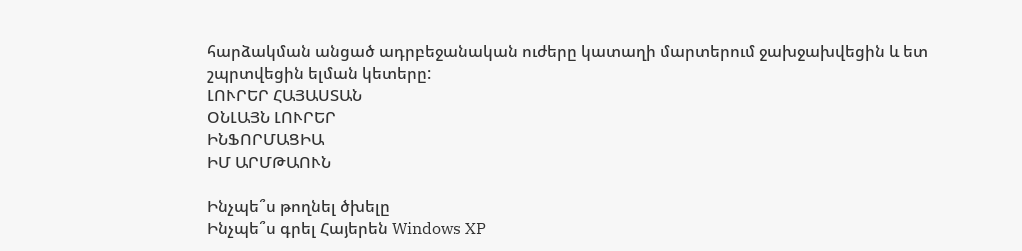հարձակման անցած ադրբեջանական ուժերը կատաղի մարտերում ջախջախվեցին և ետ շպրտվեցին ելման կետերը:
ԼՈՒՐԵՐ ՀԱՅԱՍՏԱՆ
ՕՆԼԱՅՆ ԼՈՒՐԵՐ
ԻՆՖՈՐՄԱՑԻԱ
ԻՄ ԱՐՄԹԱՈՒՆ

Ինչպե՞ս թողնել ծխելը
Ինչպե՞ս գրել Հայերեն Windows XP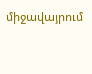միջավայրում